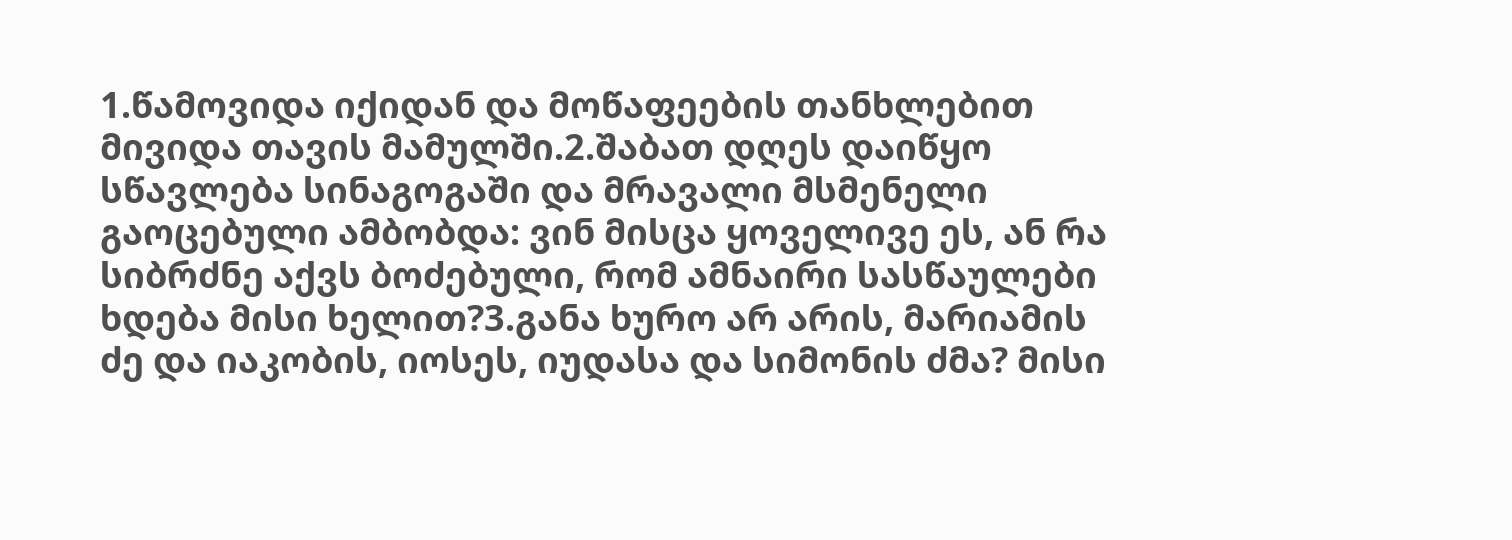1.წამოვიდა იქიდან და მოწაფეების თანხლებით მივიდა თავის მამულში.2.შაბათ დღეს დაიწყო სწავლება სინაგოგაში და მრავალი მსმენელი გაოცებული ამბობდა: ვინ მისცა ყოველივე ეს, ან რა სიბრძნე აქვს ბოძებული, რომ ამნაირი სასწაულები ხდება მისი ხელით?3.განა ხურო არ არის, მარიამის ძე და იაკობის, იოსეს, იუდასა და სიმონის ძმა? მისი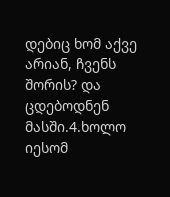დებიც ხომ აქვე არიან, ჩვენს შორის? და ცდებოდნენ მასში.4.ხოლო იესომ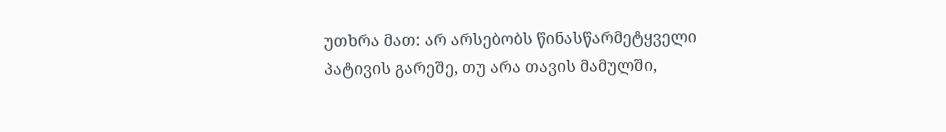უთხრა მათ: არ არსებობს წინასწარმეტყველი პატივის გარეშე, თუ არა თავის მამულში,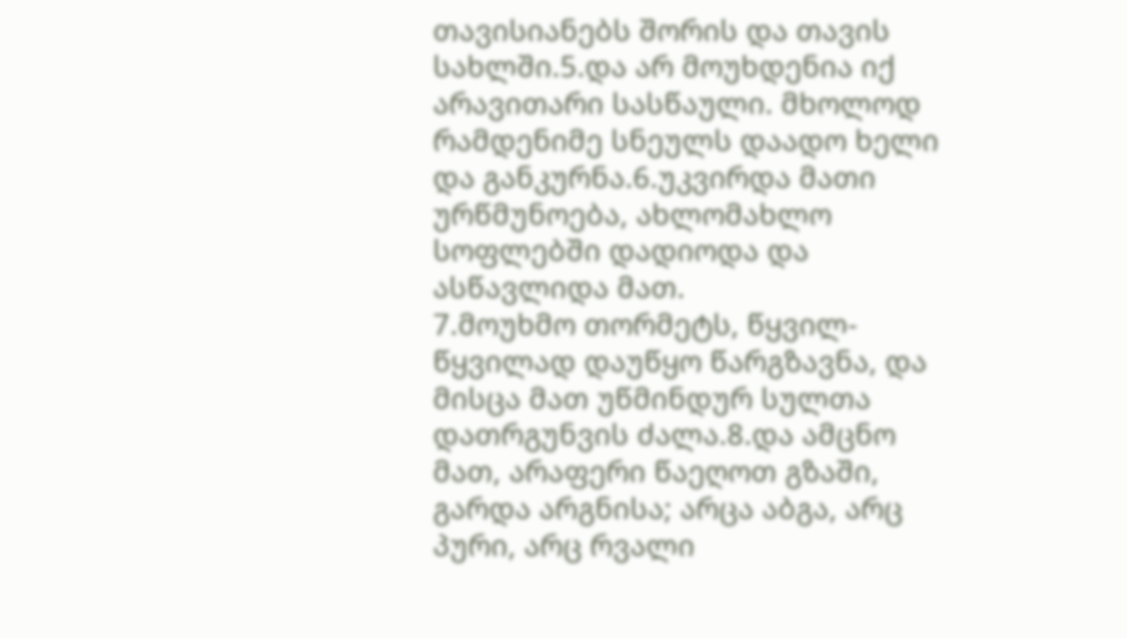თავისიანებს შორის და თავის სახლში.5.და არ მოუხდენია იქ არავითარი სასწაული. მხოლოდ რამდენიმე სნეულს დაადო ხელი და განკურნა.6.უკვირდა მათი ურწმუნოება, ახლომახლო სოფლებში დადიოდა და ასწავლიდა მათ.
7.მოუხმო თორმეტს, წყვილ-წყვილად დაუწყო წარგზავნა, და მისცა მათ უწმინდურ სულთა დათრგუნვის ძალა.8.და ამცნო მათ, არაფერი წაეღოთ გზაში, გარდა არგნისა; არცა აბგა, არც პური, არც რვალი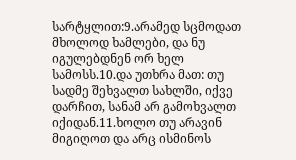სარტყლით:9.არამედ სცმოდათ მხოლოდ ხამლები, და ნუ იგულებდნენ ორ ხელ სამოსს.10.და უთხრა მათ: თუ სადმე შეხვალთ სახლში, იქვე დარჩით, სანამ არ გამოხვალთ იქიდან.11.ხოლო თუ არავინ მიგიღოთ და არც ისმინოს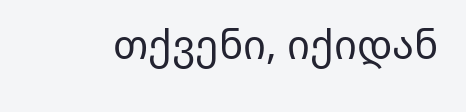თქვენი, იქიდან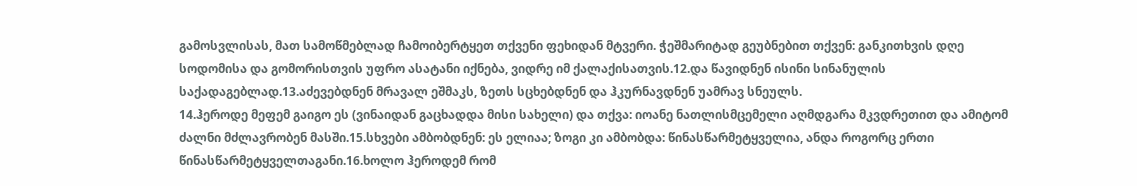გამოსვლისას, მათ სამოწმებლად ჩამოიბერტყეთ თქვენი ფეხიდან მტვერი. ჭეშმარიტად გეუბნებით თქვენ: განკითხვის დღე სოდომისა და გომორისთვის უფრო ასატანი იქნება, ვიდრე იმ ქალაქისათვის.12.და წავიდნენ ისინი სინანულის საქადაგებლად.13.აძევებდნენ მრავალ ეშმაკს, ზეთს სცხებდნენ და ჰკურნავდნენ უამრავ სნეულს.
14.ჰეროდე მეფემ გაიგო ეს (ვინაიდან გაცხადდა მისი სახელი) და თქვა: იოანე ნათლისმცემელი აღმდგარა მკვდრეთით და ამიტომ ძალნი მძლავრობენ მასში.15.სხვები ამბობდნენ: ეს ელიაა; ზოგი კი ამბობდა: წინასწარმეტყველია, ანდა როგორც ერთი წინასწარმეტყველთაგანი.16.ხოლო ჰეროდემ რომ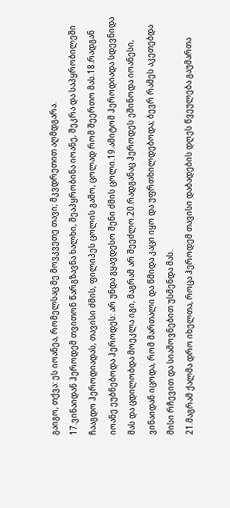გაიგო, თქვა: ეს იოანეა, რომელსაც მე მოვკვეთე თავი; მკვდრეთით აღმდგარა.
17.ვინაიდან ჰეროდემ თვითონ წარგზავნა ხალხი, შეაპყრობინა იოანე, შეკრა და საპყრობილეში ჩააგდო ჰეროდიადას, თავისი ძმის, ფილიპეს ცოლის გამო, ცოლად რომ შეერთო მას.18.რადგან იოანე ეუბნებოდა ჰეროდეს: არ უნდა გყავდესო შენი ძმის ცოლი.19.ამიტომ ჰეროდიადა სდევნიდა მას და ცდილობდა მოეკლა იგი, მაგრამ არ შეეძლო.20.რადგანაც ჰეროდეს ეშინოდა იოანესი, ვინაიდან იცოდა, რომ მართალი და წმიდა კაცი იყო და უფრთხილდებოდა; ბევრ რამეს აკეთებდა მისი რჩევით და სიამოვნებით უსმენდა მას.
21.მაგრამ ქალმა დრო იხელთა, როცა ჰეროდემ თავისი დაბადების დღეს წვეულება გაუმართა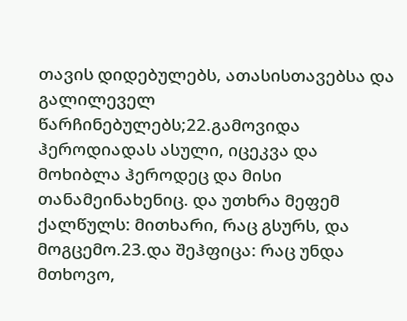თავის დიდებულებს, ათასისთავებსა და გალილეველ წარჩინებულებს;22.გამოვიდა ჰეროდიადას ასული, იცეკვა და მოხიბლა ჰეროდეც და მისი თანამეინახენიც. და უთხრა მეფემ ქალწულს: მითხარი, რაც გსურს, და მოგცემო.23.და შეჰფიცა: რაც უნდა მთხოვო,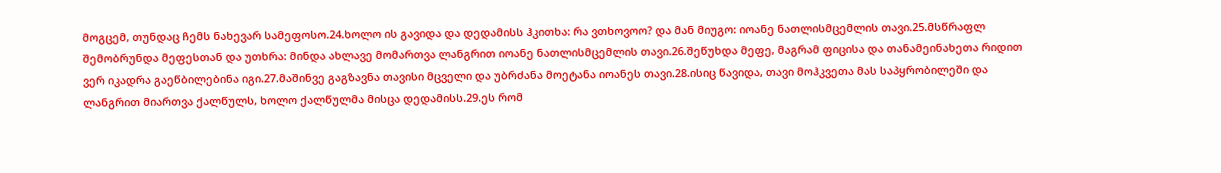მოგცემ, თუნდაც ჩემს ნახევარ სამეფოსო.24.ხოლო ის გავიდა და დედამისს ჰკითხა: რა ვთხოვოო? და მან მიუგო: იოანე ნათლისმცემლის თავი.25.მსწრაფლ შემობრუნდა მეფესთან და უთხრა: მინდა ახლავე მომართვა ლანგრით იოანე ნათლისმცემლის თავი.26.შეწუხდა მეფე, მაგრამ ფიცისა და თანამეინახეთა რიდით ვერ იკადრა გაეწბილებინა იგი.27.მაშინვე გაგზავნა თავისი მცველი და უბრძანა მოეტანა იოანეს თავი.28.ისიც წავიდა, თავი მოჰკვეთა მას საპყრობილეში და ლანგრით მიართვა ქალწულს, ხოლო ქალწულმა მისცა დედამისს.29.ეს რომ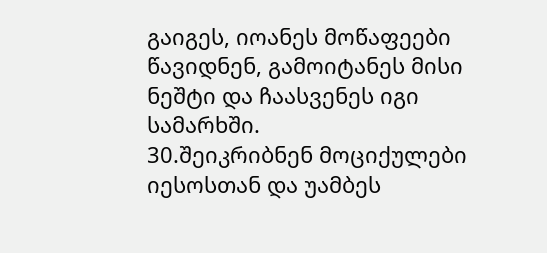გაიგეს, იოანეს მოწაფეები წავიდნენ, გამოიტანეს მისი ნეშტი და ჩაასვენეს იგი სამარხში.
30.შეიკრიბნენ მოციქულები იესოსთან და უამბეს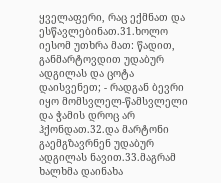ყველაფერი, რაც ექმნათ და ესწავლებინათ.31.ხოლო იესომ უთხრა მათ: წადით, განმარტოვდით უდაბურ ადგილას და ცოტა დაისვენეთ; - რადგან ბევრი იყო მომსვლელ-წამსვლელი და ჭამის დროც არ ჰქონდათ.32.და მარტონი გაემგზავრნენ უდაბურ ადგილას ნავით.33.მაგრამ ხალხმა დაინახა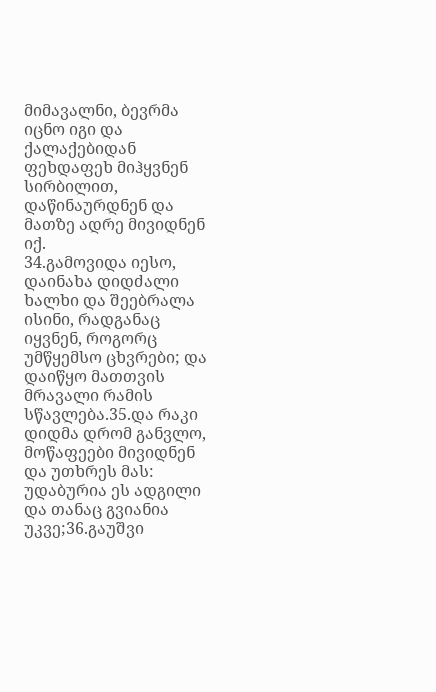მიმავალნი, ბევრმა იცნო იგი და ქალაქებიდან ფეხდაფეხ მიჰყვნენ სირბილით, დაწინაურდნენ და მათზე ადრე მივიდნენ იქ.
34.გამოვიდა იესო, დაინახა დიდძალი ხალხი და შეებრალა ისინი, რადგანაც იყვნენ, როგორც უმწყემსო ცხვრები; და დაიწყო მათთვის მრავალი რამის სწავლება.35.და რაკი დიდმა დრომ განვლო, მოწაფეები მივიდნენ და უთხრეს მას: უდაბურია ეს ადგილი და თანაც გვიანია უკვე;36.გაუშვი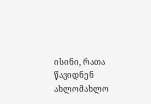ისინი, რათა წავიდნენ ახლომახლო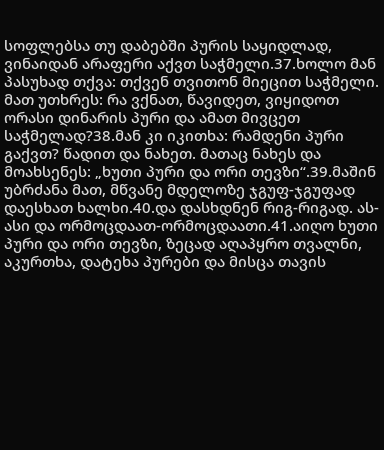სოფლებსა თუ დაბებში პურის საყიდლად, ვინაიდან არაფერი აქვთ საჭმელი.37.ხოლო მან პასუხად თქვა: თქვენ თვითონ მიეცით საჭმელი. მათ უთხრეს: რა ვქნათ, წავიდეთ, ვიყიდოთ ორასი დინარის პური და ამათ მივცეთ საჭმელად?38.მან კი იკითხა: რამდენი პური გაქვთ? წადით და ნახეთ. მათაც ნახეს და მოახსენეს: „ხუთი პური და ორი თევზი“.39.მაშინ უბრძანა მათ, მწვანე მდელოზე ჯგუფ-ჯგუფად დაესხათ ხალხი.40.და დასხდნენ რიგ-რიგად. ას-ასი და ორმოცდაათ-ორმოცდაათი.41.აიღო ხუთი პური და ორი თევზი, ზეცად აღაპყრო თვალნი, აკურთხა, დატეხა პურები და მისცა თავის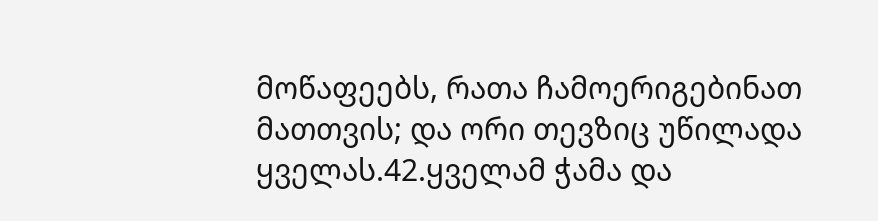მოწაფეებს, რათა ჩამოერიგებინათ მათთვის; და ორი თევზიც უწილადა ყველას.42.ყველამ ჭამა და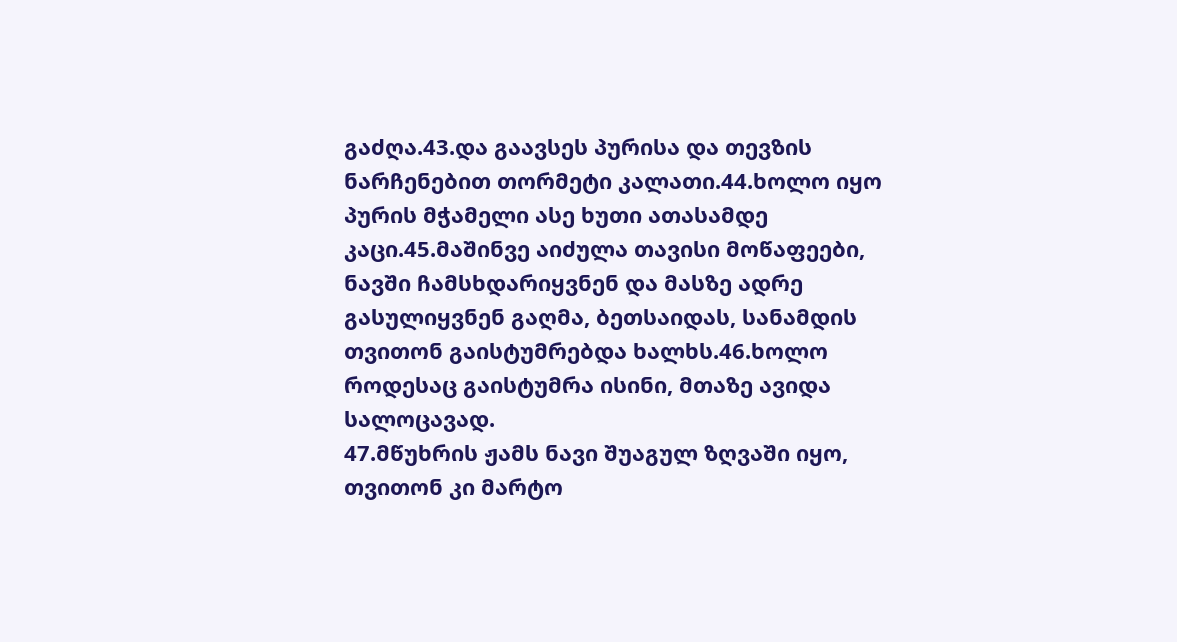გაძღა.43.და გაავსეს პურისა და თევზის ნარჩენებით თორმეტი კალათი.44.ხოლო იყო პურის მჭამელი ასე ხუთი ათასამდე კაცი.45.მაშინვე აიძულა თავისი მოწაფეები, ნავში ჩამსხდარიყვნენ და მასზე ადრე გასულიყვნენ გაღმა, ბეთსაიდას, სანამდის თვითონ გაისტუმრებდა ხალხს.46.ხოლო როდესაც გაისტუმრა ისინი, მთაზე ავიდა სალოცავად.
47.მწუხრის ჟამს ნავი შუაგულ ზღვაში იყო, თვითონ კი მარტო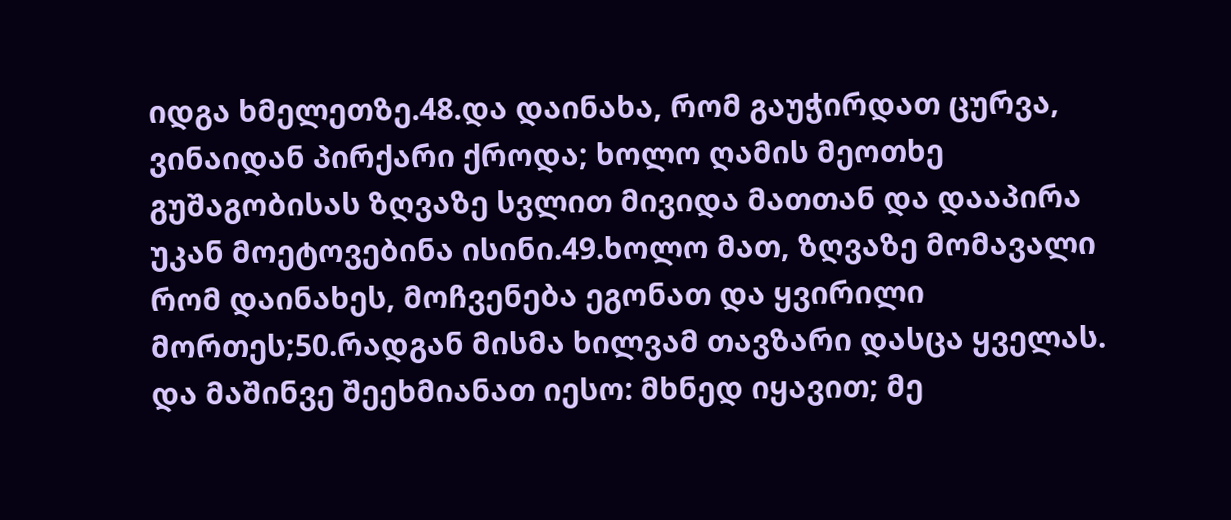იდგა ხმელეთზე.48.და დაინახა, რომ გაუჭირდათ ცურვა, ვინაიდან პირქარი ქროდა; ხოლო ღამის მეოთხე გუშაგობისას ზღვაზე სვლით მივიდა მათთან და დააპირა უკან მოეტოვებინა ისინი.49.ხოლო მათ, ზღვაზე მომავალი რომ დაინახეს, მოჩვენება ეგონათ და ყვირილი მორთეს;50.რადგან მისმა ხილვამ თავზარი დასცა ყველას. და მაშინვე შეეხმიანათ იესო: მხნედ იყავით; მე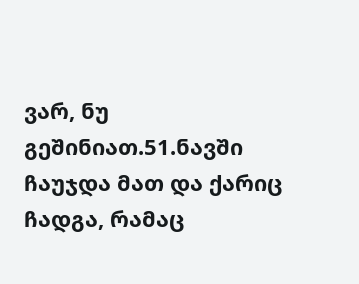ვარ, ნუ გეშინიათ.51.ნავში ჩაუჯდა მათ და ქარიც ჩადგა, რამაც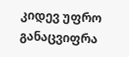კიდევ უფრო განაცვიფრა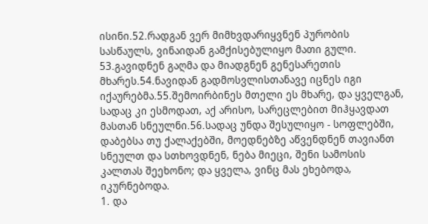ისინი.52.რადგან ვერ მიმხვდარიყვნენ პურობის სასწაულს, ვინაიდან გამქისებულიყო მათი გული.
53.გავიდნენ გაღმა და მიადგნენ გენესარეთის მხარეს.54.ნავიდან გადმოსვლისთანავე იცნეს იგი იქაურებმა.55.შემოირბინეს მთელი ეს მხარე, და ყველგან, სადაც კი ესმოდათ, აქ არისო, სარეცლებით მიჰყავდათ მასთან სნეულნი.56.სადაც უნდა შესულიყო - სოფლებში, დაბებსა თუ ქალაქებში, მოედნებზე აწვენდნენ თავიანთ სნეულთ და სთხოვდნენ, ნება მიეცი, შენი სამოსის კალთას შეეხონო; და ყველა, ვინც მას ეხებოდა, იკურნებოდა.
1. და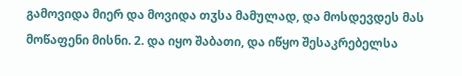გამოვიდა მიერ და მოვიდა თჳსა მამულად, და მოსდევდეს მას მოწაფენი მისნი. 2. და იყო შაბათი, და იწყო შესაკრებელსა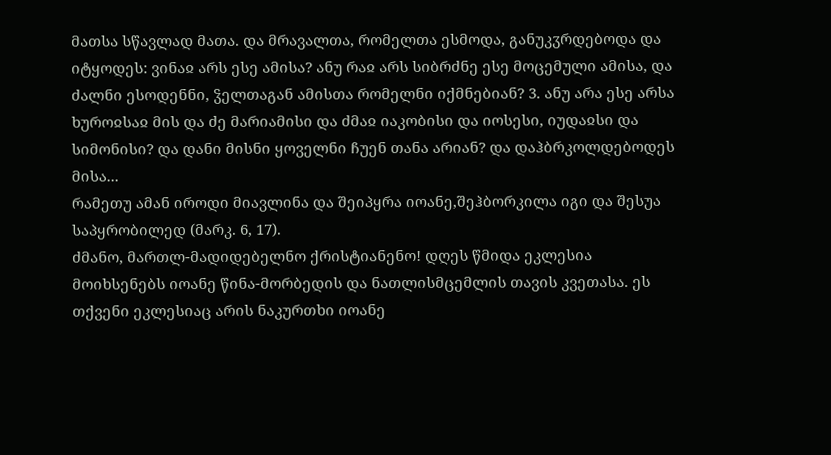მათსა სწავლად მათა. და მრავალთა, რომელთა ესმოდა, განუკჳრდებოდა და იტყოდეს: ვინაჲ არს ესე ამისა? ანუ რაჲ არს სიბრძნე ესე მოცემული ამისა, და ძალნი ესოდენნი, ჴელთაგან ამისთა რომელნი იქმნებიან? 3. ანუ არა ესე არსა ხუროჲსაჲ მის და ძე მარიამისი და ძმაჲ იაკობისი და იოსესი, იუდაჲსი და სიმონისი? და დანი მისნი ყოველნი ჩუენ თანა არიან? და დაჰბრკოლდებოდეს მისა...
რამეთუ ამან იროდი მიავლინა და შეიპყრა იოანე,შეჰბორკილა იგი და შესუა საპყრობილედ (მარკ. 6, 17).
ძმანო, მართლ-მადიდებელნო ქრისტიანენო! დღეს წმიდა ეკლესია მოიხსენებს იოანე წინა-მორბედის და ნათლისმცემლის თავის კვეთასა. ეს თქვენი ეკლესიაც არის ნაკურთხი იოანე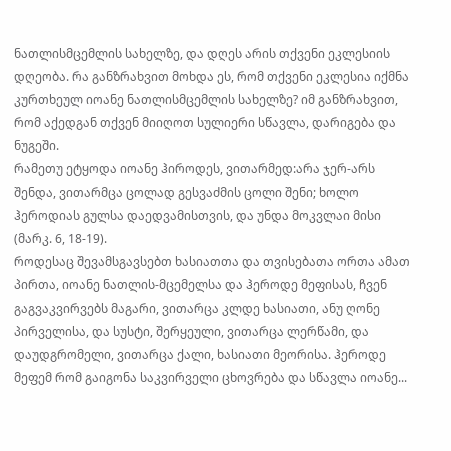ნათლისმცემლის სახელზე, და დღეს არის თქვენი ეკლესიის დღეობა. რა განზრახვით მოხდა ეს, რომ თქვენი ეკლესია იქმნა კურთხეულ იოანე ნათლისმცემლის სახელზე? იმ განზრახვით, რომ აქედგან თქვენ მიიღოთ სულიერი სწავლა, დარიგება და ნუგეში.
რამეთუ ეტყოდა იოანე ჰიროდეს, ვითარმედ:არა ჯერ-არს შენდა, ვითარმცა ცოლად გესვაძმის ცოლი შენი; ხოლო ჰეროდიას გულსა დაედვამისთვის, და უნდა მოკვლაი მისი (მარკ. 6, 18-19).
როდესაც შევამსგავსებთ ხასიათთა და თვისებათა ორთა ამათ პირთა, იოანე ნათლის-მცემელსა და ჰეროდე მეფისას, ჩვენ გაგვაკვირვებს მაგარი, ვითარცა კლდე ხასიათი, ანუ ღონე პირველისა, და სუსტი, შერყეული, ვითარცა ლერწამი, და დაუდგრომელი, ვითარცა ქალი, ხასიათი მეორისა. ჰეროდე მეფემ რომ გაიგონა საკვირველი ცხოვრება და სწავლა იოანე...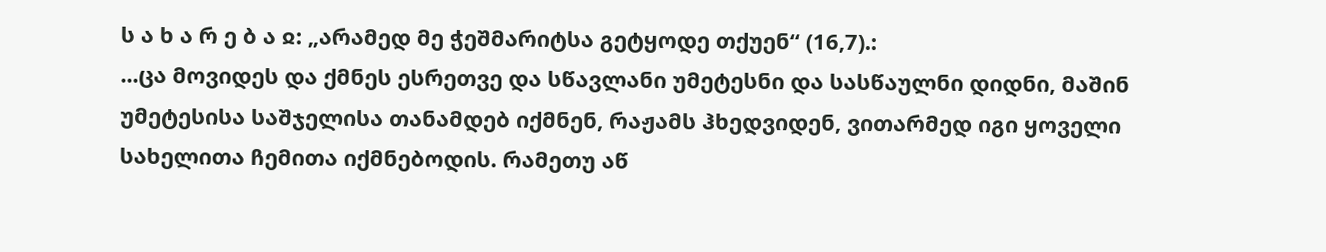ს ა ხ ა რ ე ბ ა ჲ: „არამედ მე ჭეშმარიტსა გეტყოდე თქუენ“ (16,7).:
...ცა მოვიდეს და ქმნეს ესრეთვე და სწავლანი უმეტესნი და სასწაულნი დიდნი, მაშინ უმეტესისა საშჯელისა თანამდებ იქმნენ, რაჟამს ჰხედვიდენ, ვითარმედ იგი ყოველი სახელითა ჩემითა იქმნებოდის. რამეთუ აწ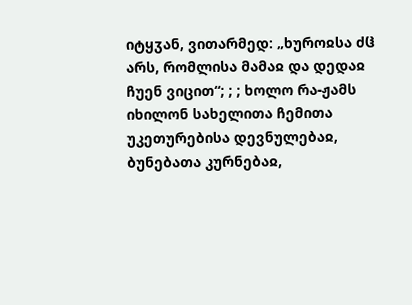იტყჳან, ვითარმედ: „ხუროჲსა ძჱ არს, რომლისა მამაჲ და დედაჲ ჩუენ ვიცით“; ; ; ხოლო რა-ჟამს იხილონ სახელითა ჩემითა უკეთურებისა დევნულებაჲ, ბუნებათა კურნებაჲ,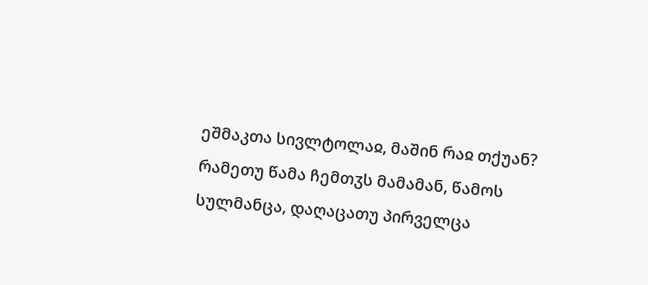ეშმაკთა სივლტოლაჲ, მაშინ რაჲ თქუან? რამეთუ წამა ჩემთჳს მამამან, წამოს სულმანცა, დაღაცათუ პირველცა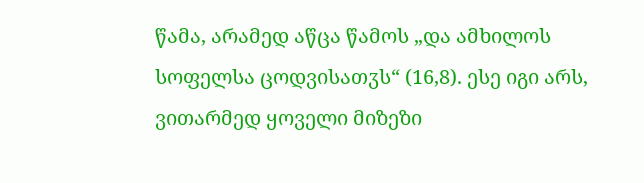წამა, არამედ აწცა წამოს „და ამხილოს სოფელსა ცოდვისათჳს“ (16,8). ესე იგი არს, ვითარმედ ყოველი მიზეზი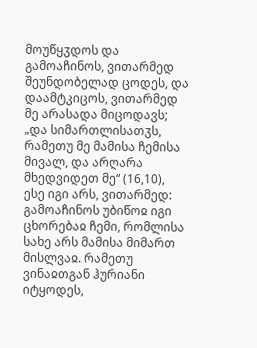მოუწყჳდოს და გამოაჩინოს, ვითარმედ შეუნდობელად ცოდეს, და დაამტკიცოს, ვითარმედ მე არასადა მიცოდავს; „და სიმართლისათჳს, რამეთუ მე მამისა ჩემისა მივალ, და არღარა მხედვიდეთ მე“ (16,10), ესე იგი არს, ვითარმედ: გამოაჩინოს უბიწოჲ იგი ცხორებაჲ ჩემი, რომლისა სახე არს მამისა მიმართ მისლვაჲ. რამეთუ ვინაჲთგან ჰურიანი იტყოდეს,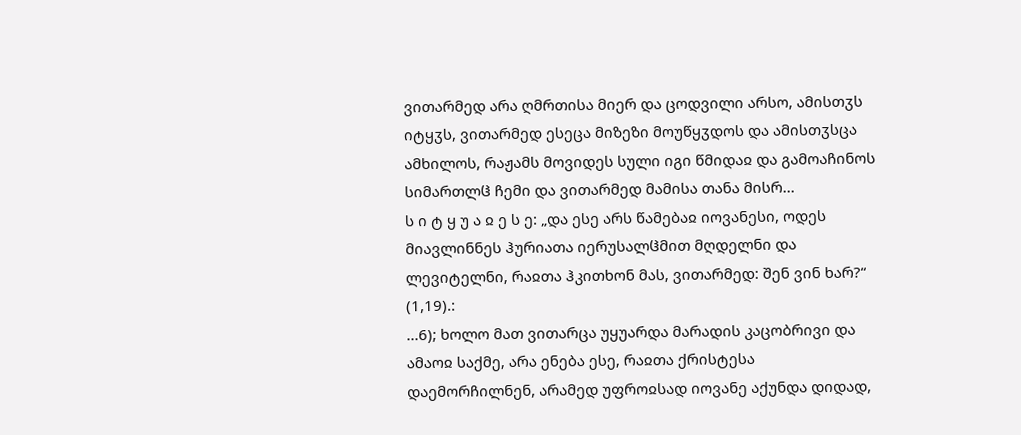ვითარმედ არა ღმრთისა მიერ და ცოდვილი არსო, ამისთჳს იტყჳს, ვითარმედ ესეცა მიზეზი მოუწყჳდოს და ამისთჳსცა ამხილოს, რაჟამს მოვიდეს სული იგი წმიდაჲ და გამოაჩინოს სიმართლჱ ჩემი და ვითარმედ მამისა თანა მისრ...
ს ი ტ ყ უ ა ჲ ე ს ე: „და ესე არს წამებაჲ იოვანესი, ოდეს მიავლინნეს ჰურიათა იერუსალჱმით მღდელნი და ლევიტელნი, რაჲთა ჰკითხონ მას, ვითარმედ: შენ ვინ ხარ?“ (1,19).:
...6); ხოლო მათ ვითარცა უყუარდა მარადის კაცობრივი და ამაოჲ საქმე, არა ენება ესე, რაჲთა ქრისტესა დაემორჩილნენ, არამედ უფროჲსად იოვანე აქუნდა დიდად,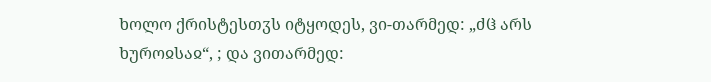ხოლო ქრისტესთჳს იტყოდეს, ვი-თარმედ: „ძჱ არს ხუროჲსაჲ“, ; და ვითარმედ: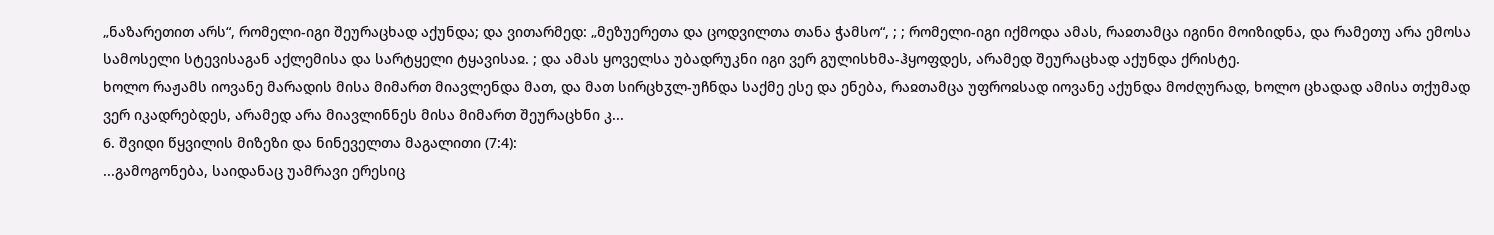„ნაზარეთით არს“, რომელი-იგი შეურაცხად აქუნდა; და ვითარმედ: „მეზუერეთა და ცოდვილთა თანა ჭამსო“, ; ; რომელი-იგი იქმოდა ამას, რაჲთამცა იგინი მოიზიდნა, და რამეთუ არა ემოსა სამოსელი სტევისაგან აქლემისა და სარტყელი ტყავისაჲ. ; და ამას ყოველსა უბადრუკნი იგი ვერ გულისხმა-ჰყოფდეს, არამედ შეურაცხად აქუნდა ქრისტე.
ხოლო რაჟამს იოვანე მარადის მისა მიმართ მიავლენდა მათ, და მათ სირცხჳლ-უჩნდა საქმე ესე და ენება, რაჲთამცა უფროჲსად იოვანე აქუნდა მოძღურად, ხოლო ცხადად ამისა თქუმად ვერ იკადრებდეს, არამედ არა მიავლინნეს მისა მიმართ შეურაცხნი კ...
6. შვიდი წყვილის მიზეზი და ნინეველთა მაგალითი (7:4):
...გამოგონება, საიდანაც უამრავი ერესიც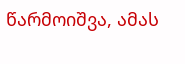წარმოიშვა, ამას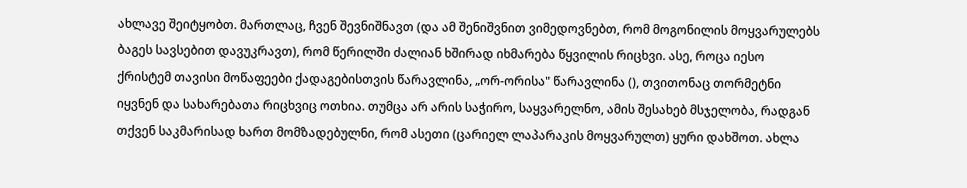ახლავე შეიტყობთ. მართლაც, ჩვენ შევნიშნავთ (და ამ შენიშვნით ვიმედოვნებთ, რომ მოგონილის მოყვარულებს ბაგეს სავსებით დავუკრავთ), რომ წერილში ძალიან ხშირად იხმარება წყვილის რიცხვი. ასე, როცა იესო ქრისტემ თავისი მოწაფეები ქადაგებისთვის წარავლინა, „ორ-ორისა" წარავლინა (), თვითონაც თორმეტნი იყვნენ და სახარებათა რიცხვიც ოთხია. თუმცა არ არის საჭირო, საყვარელნო, ამის შესახებ მსჯელობა, რადგან თქვენ საკმარისად ხართ მომზადებულნი, რომ ასეთი (ცარიელ ლაპარაკის მოყვარულთ) ყური დახშოთ. ახლა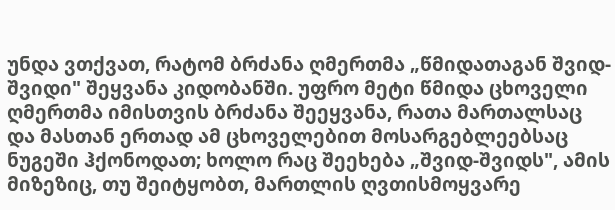უნდა ვთქვათ, რატომ ბრძანა ღმერთმა „წმიდათაგან შვიდ-შვიდი" შეყვანა კიდობანში. უფრო მეტი წმიდა ცხოველი ღმერთმა იმისთვის ბრძანა შეეყვანა, რათა მართალსაც და მასთან ერთად ამ ცხოველებით მოსარგებლეებსაც ნუგეში ჰქონოდათ; ხოლო რაც შეეხება „შვიდ-შვიდს", ამის მიზეზიც, თუ შეიტყობთ, მართლის ღვთისმოყვარე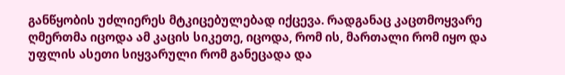განწყობის უძლიერეს მტკიცებულებად იქცევა. რადგანაც კაცთმოყვარე ღმერთმა იცოდა ამ კაცის სიკეთე, იცოდა, რომ ის, მართალი რომ იყო და უფლის ასეთი სიყვარული რომ განეცადა და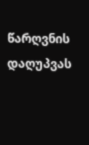წარღვნის დაღუპვას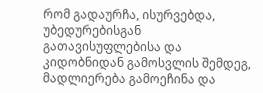რომ გადაურჩა, ისურვებდა, უბედურებისგან გათავისუფლებისა და კიდობნიდან გამოსვლის შემდეგ, მადლიერება გამოეჩინა და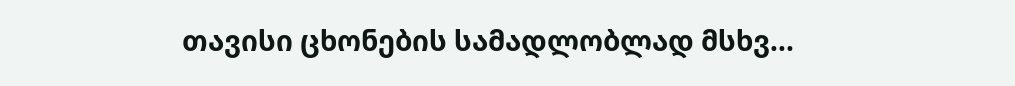თავისი ცხონების სამადლობლად მსხვ...